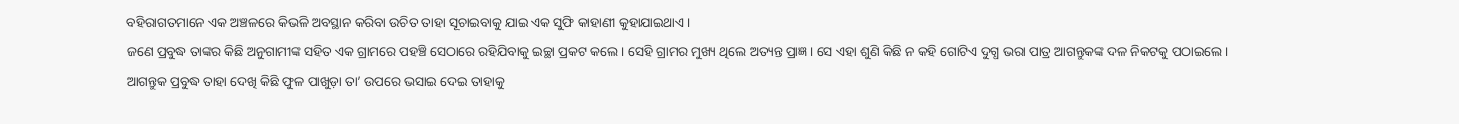ବହିରାଗତମାନେ ଏକ ଅଞ୍ଚଳରେ କିଭଳି ଅବସ୍ଥାନ କରିବା ଉଚିତ ତାହା ସୂଚାଇବାକୁ ଯାଇ ଏକ ସୁଫି କାହାଣୀ କୁହାଯାଇଥାଏ।
ଜଣେ ପ୍ରବୁଦ୍ଧ ତାଙ୍କର କିଛି ଅନୁଗାମୀଙ୍କ ସହିତ ଏକ ଗ୍ରାମରେ ପହଞ୍ଚି ସେଠାରେ ରହିଯିବାକୁ ଇଚ୍ଛା ପ୍ରକଟ କଲେ। ସେହି ଗ୍ରାମର ମୁଖ୍ୟ ଥିଲେ ଅତ୍ୟନ୍ତ ପ୍ରାଜ୍ଞ। ସେ ଏହା ଶୁଣି କିଛି ନ କହି ଗୋଟିଏ ଦୁଗ୍ଧ ଭରା ପାତ୍ର ଆଗନ୍ତୁକଙ୍କ ଦଳ ନିକଟକୁ ପଠାଇଲେ।
ଆଗନ୍ତୁକ ପ୍ରବୁଦ୍ଧ ତାହା ଦେଖି କିଛି ଫୁଳ ପାଖୁଡ଼ା ତା’ ଉପରେ ଭସାଇ ଦେଇ ତାହାକୁ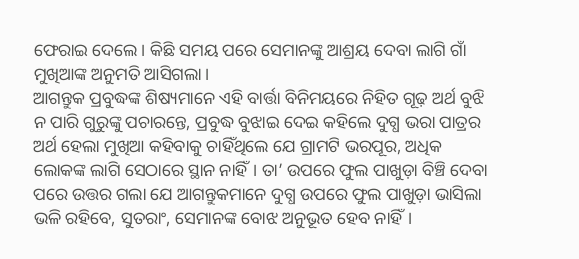ଫେରାଇ ଦେଲେ। କିଛି ସମୟ ପରେ ସେମାନଙ୍କୁ ଆଶ୍ରୟ ଦେବା ଲାଗି ଗାଁ ମୁଖିଆଙ୍କ ଅନୁମତି ଆସିଗଲା।
ଆଗନ୍ତୁକ ପ୍ରବୁଦ୍ଧଙ୍କ ଶିଷ୍ୟମାନେ ଏହି ବାର୍ତ୍ତା ବିନିମୟରେ ନିହିତ ଗୂଢ଼ ଅର୍ଥ ବୁଝି ନ ପାରି ଗୁରୁଙ୍କୁ ପଚାରନ୍ତେ, ପ୍ରବୁଦ୍ଧ ବୁଝାଇ ଦେଇ କହିଲେ ଦୁଗ୍ଧ ଭରା ପାତ୍ରର ଅର୍ଥ ହେଲା ମୁଖିଆ କହିବାକୁ ଚାହିଁଥିଲେ ଯେ ଗ୍ରାମଟି ଭରପୂର, ଅଧିକ ଲୋକଙ୍କ ଲାଗି ସେଠାରେ ସ୍ଥାନ ନାହିଁ। ତା’ ଉପରେ ଫୁଲ ପାଖୁଡ଼ା ବିଞ୍ଚି ଦେବା ପରେ ଉତ୍ତର ଗଲା ଯେ ଆଗନ୍ତୁକମାନେ ଦୁଗ୍ଧ ଉପରେ ଫୁଲ ପାଖୁଡ଼ା ଭାସିଲା ଭଳି ରହିବେ, ସୁତରାଂ, ସେମାନଙ୍କ ବୋଝ ଅନୁଭୂତ ହେବ ନାହିଁ।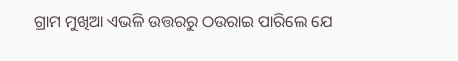ଗ୍ରାମ ମୁଖିଆ ଏଭଳି ଉତ୍ତରରୁ ଠଉରାଇ ପାରିଲେ ଯେ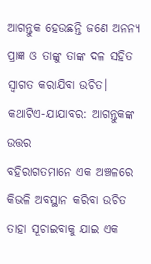ଆଗନ୍ତୁକ ହେଉଛନ୍ତି ଜଣେ ଅନନ୍ୟ ପ୍ରାଜ୍ଞ ଓ ତାଙ୍କୁ ତାଙ୍କ ଦଳ ସହିତ ସ୍ବାଗତ କରାଯିବା ଉଚିତ।
କଥାଟିଏ-ଯାଯାବର: ଆଗନ୍ତୁକଙ୍କ ଉତ୍ତର
ବହିରାଗତମାନେ ଏକ ଅଞ୍ଚଳରେ କିଭଳି ଅବସ୍ଥାନ କରିବା ଉଚିତ ତାହା ସୂଚାଇବାକୁ ଯାଇ ଏକ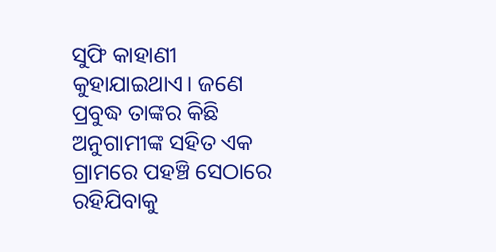ସୁଫି କାହାଣୀ କୁହାଯାଇଥାଏ। ଜଣେ ପ୍ରବୁଦ୍ଧ ତାଙ୍କର କିଛି ଅନୁଗାମୀଙ୍କ ସହିତ ଏକ ଗ୍ରାମରେ ପହଞ୍ଚି ସେଠାରେ ରହିଯିବାକୁ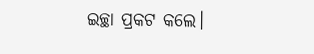ଇଚ୍ଛା ପ୍ରକଟ କଲେ।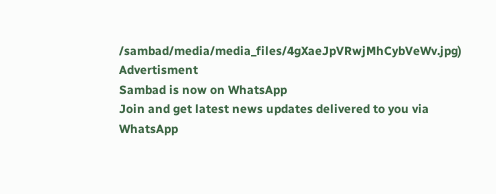/sambad/media/media_files/4gXaeJpVRwjMhCybVeWv.jpg)
Advertisment
Sambad is now on WhatsApp
Join and get latest news updates delivered to you via WhatsApp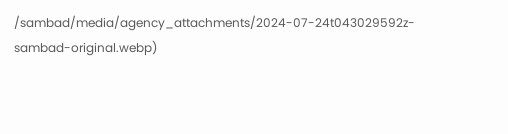/sambad/media/agency_attachments/2024-07-24t043029592z-sambad-original.webp)